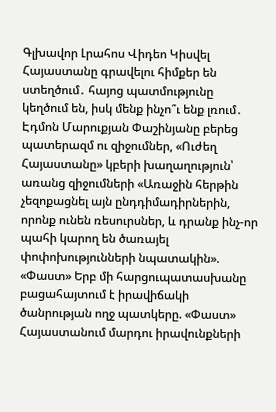Գլխավոր Լրահոս Վիդեո Կիսվել
Հայաստանը գրավելու հիմքեր են ստեղծում․ հայոց պատմությունը կեղծում են, իսկ մենք ինչո՞ւ ենք լռում․ Էդմոն Մարուքյան Փաշինյանը բերեց պատերազմ ու զիջումներ, «Ուժեղ Հայաստանը» կբերի խաղաղություն՝ առանց զիջումների «Առաջին հերթին չեզոքացնել այն ընդդիմադիրներին, որոնք ունեն ռեսուրսներ, և դրանք ինչ-որ պահի կարող են ծառայել փոփոխությունների նպատակին». «Փաստ» Երբ մի հարցուպատասխանը բացահայտում է իրավիճակի ծանրության ողջ պատկերը. «Փաստ» Հայաստանում մարդու իրավունքների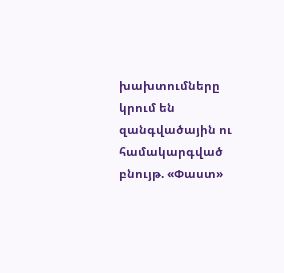խախտումները կրում են զանգվածային ու համակարգված բնույթ. «Փաստ»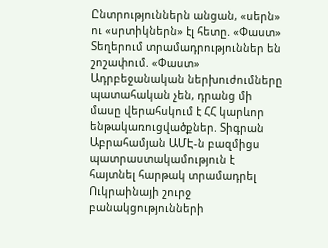Ընտրություններն անցան, «սերն» ու «սրտիկներն» էլ հետը. «Փաստ» Տեղերում տրամադրություններ են շոշափում. «Փաստ» Ադրբեջանական ներխուժումները պատահական չեն, դրանց մի մասը վերահսկում է ՀՀ կարևոր ենթակառուցվածքներ. Տիգրան Աբրահամյան ԱՄԷ-ն բազմիցս պատրաստակամություն է հայտնել հարթակ տրամադրել Ուկրաինայի շուրջ բանակցությունների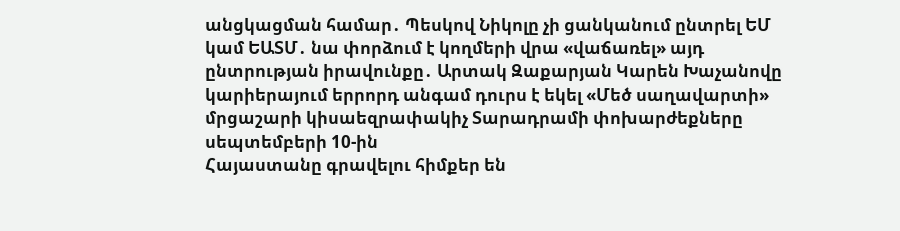անցկացման համար․ Պեսկով Նիկոլը չի ցանկանում ընտրել ԵՄ կամ ԵԱՏՄ․ նա փորձում է կողմերի վրա «վաճառել» այդ ընտրության իրավունքը․ Արտակ Զաքարյան Կարեն Խաչանովը կարիերայում երրորդ անգամ դուրս է եկել «Մեծ սաղավարտի» մրցաշարի կիսաեզրափակիչ Տարադրամի փոխարժեքները սեպտեմբերի 10-ին
Հայաստանը գրավելու հիմքեր են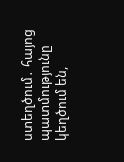ստեղծում․ հայոց պատմությունը կեղծում են,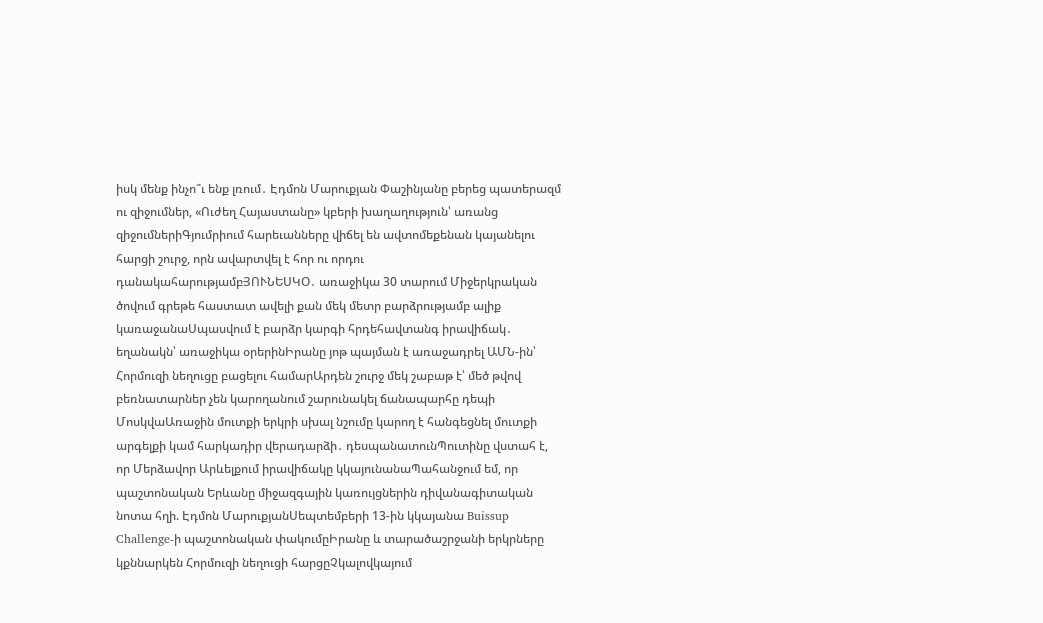իսկ մենք ինչո՞ւ ենք լռում․ Էդմոն Մարուքյան Փաշինյանը բերեց պատերազմ ու զիջումներ, «Ուժեղ Հայաստանը» կբերի խաղաղություն՝ առանց զիջումներիԳյումրիում հարեւանները վիճել են ավտոմեքենան կայանելու հարցի շուրջ, որն ավարտվել է հոր ու որդու դանակահարությամբՅՈՒՆԵՍԿՕ․ առաջիկա 30 տարում Միջերկրական ծովում գրեթե հաստատ ավելի քան մեկ մետր բարձրությամբ ալիք կառաջանաՍպասվում է բարձր կարգի հրդեհավտանգ իրավիճակ․ եղանակն՝ առաջիկա օրերինԻրանը յոթ պայման է առաջադրել ԱՄՆ-ին՝ Հորմուզի նեղուցը բացելու համարԱրդեն շուրջ մեկ շաբաթ է՝ մեծ թվով բեռնատարներ չեն կարողանում շարունակել ճանապարհը դեպի ՄոսկվաԱռաջին մուտքի երկրի սխալ նշումը կարող է հանգեցնել մուտքի արգելքի կամ հարկադիր վերադարձի․ դեսպանատունՊուտինը վստահ է, որ Մերձավոր Արևելքում իրավիճակը կկայունանաՊահանջում եմ, որ պաշտոնական Երևանը միջազգային կառույցներին դիվանագիտական նոտա հղի. Էդմոն ՄարուքյանՍեպտեմբերի 13-ին կկայանա Buissup Challenge-ի պաշտոնական փակումըԻրանը և տարածաշրջանի երկրները կքննարկեն Հորմուզի նեղուցի հարցըՉկալովկայում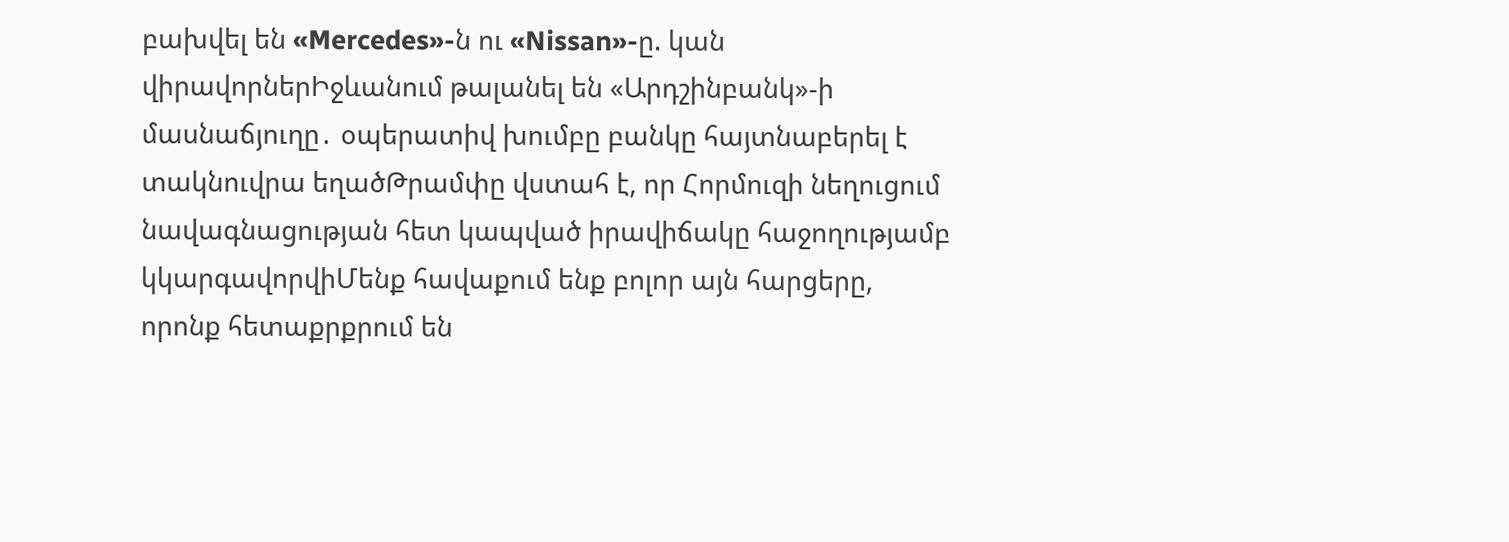բախվել են «Mercedes»-ն ու «Nissan»-ը. կան վիրավորներԻջևանում թալանել են «Արդշինբանկ»-ի մասնաճյուղը․ օպերատիվ խումբը բանկը հայտնաբերել է տակնուվրա եղածԹրամփը վստահ է, որ Հորմուզի նեղուցում նավագնացության հետ կապված իրավիճակը հաջողությամբ կկարգավորվիՄենք հավաքում ենք բոլոր այն հարցերը, որոնք հետաքրքրում են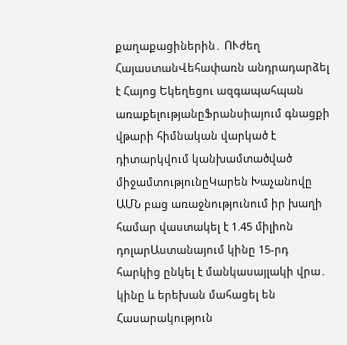քաղաքացիներին․ ՈՒժեղ ՀայաստանՎեհափառն անդրադարձել է Հայոց Եկեղեցու ազգապահպան առաքելությանըՖրանսիայում գնացքի վթարի հիմնական վարկած է դիտարկվում կանխամտածված միջամտությունըԿարեն Խաչանովը ԱՄՆ բաց առաջնությունում իր խաղի համար վաստակել է 1.45 միլիոն դոլարԱստանայում կինը 15-րդ հարկից ընկել է մանկասայլակի վրա․ կինը և երեխան մահացել են
Հասարակություն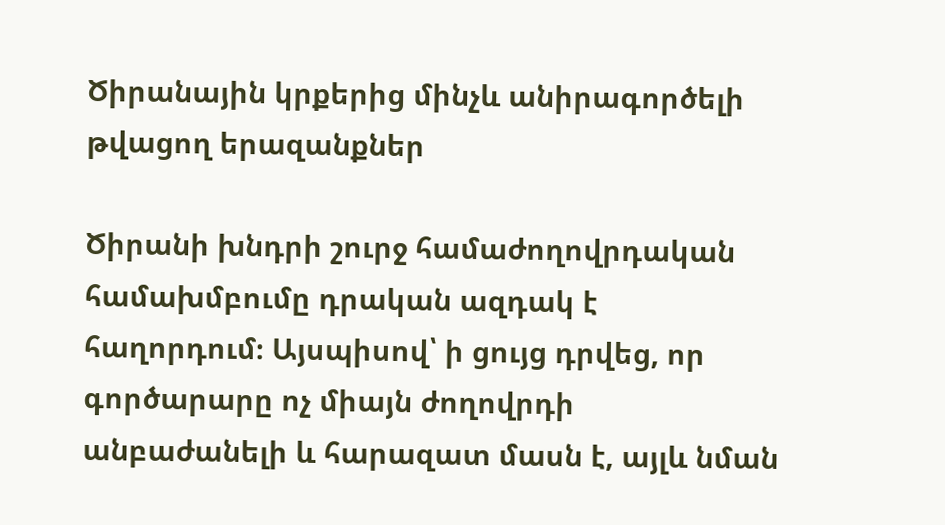Ծիրանային կրքերից մինչև անիրագործելի թվացող երազանքներ

Ծիրանի խնդրի շուրջ համաժողովրդական համախմբումը դրական ազդակ է հաղորդում։ Այսպիսով՝ ի ցույց դրվեց, որ գործարարը ոչ միայն ժողովրդի անբաժանելի և հարազատ մասն է, այլև նման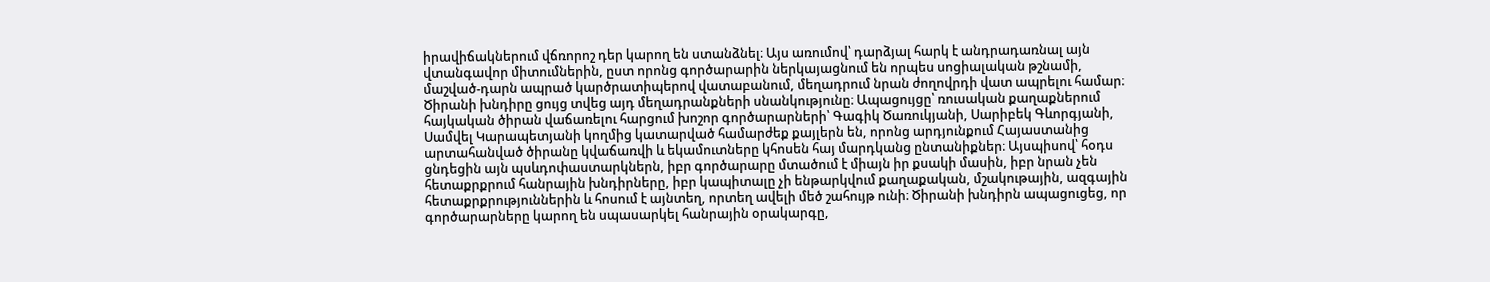իրավիճակներում վճռորոշ դեր կարող են ստանձնել։ Այս առումով՝ դարձյալ հարկ է անդրադառնալ այն վտանգավոր միտումներին, ըստ որոնց գործարարին ներկայացնում են որպես սոցիալական թշնամի, մաշված-դարն ապրած կարծրատիպերով վատաբանում, մեղադրում նրան ժողովրդի վատ ապրելու համար։ Ծիրանի խնդիրը ցույց տվեց այդ մեղադրանքների սնանկությունը։ Ապացույցը՝ ռուսական քաղաքներում հայկական ծիրան վաճառելու հարցում խոշոր գործարարների՝ Գագիկ Ծառուկյանի, Սարիբեկ Գևորգյանի, Սամվել Կարապետյանի կողմից կատարված համարժեք քայլերն են, որոնց արդյունքում Հայաստանից արտահանված ծիրանը կվաճառվի և եկամուտները կհոսեն հայ մարդկանց ընտանիքներ։ Այսպիսով՝ հօդս ցնդեցին այն պսևդոփաստարկներն, իբր գործարարը մտածում է միայն իր քսակի մասին, իբր նրան չեն հետաքրքրում հանրային խնդիրները, իբր կապիտալը չի ենթարկվում քաղաքական, մշակութային, ազգային հետաքրքրություններին և հոսում է այնտեղ, որտեղ ավելի մեծ շահույթ ունի։ Ծիրանի խնդիրն ապացուցեց, որ գործարարները կարող են սպասարկել հանրային օրակարգը,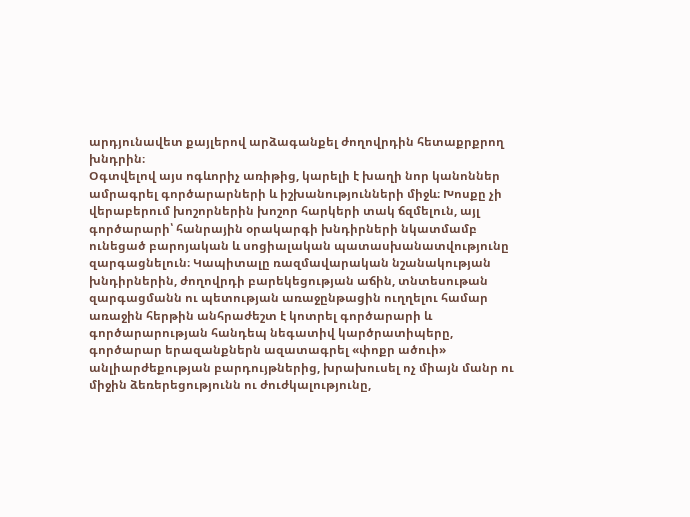արդյունավետ քայլերով արձագանքել ժողովրդին հետաքրքրող խնդրին։
Օգտվելով այս ոգևորիչ առիթից, կարելի է խաղի նոր կանոններ ամրագրել գործարարների և իշխանությունների միջև։ Խոսքը չի վերաբերում խոշորներին խոշոր հարկերի տակ ճզմելուն, այլ գործարարի՝ հանրային օրակարգի խնդիրների նկատմամբ ունեցած բարոյական և սոցիալական պատասխանատվությունը զարգացնելուն։ Կապիտալը ռազմավարական նշանակության խնդիրներին, ժողովրդի բարեկեցության աճին, տնտեսութան զարգացմանն ու պետության առաջընթացին ուղղելու համար առաջին հերթին անհրաժեշտ է կոտրել գործարարի և գործարարության հանդեպ նեգատիվ կարծրատիպերը, գործարար երազանքներն ազատագրել «փոքր ածուի» անլիարժեքության բարդույթներից, խրախուսել ոչ միայն մանր ու միջին ձեռերեցությունն ու ժուժկալությունը,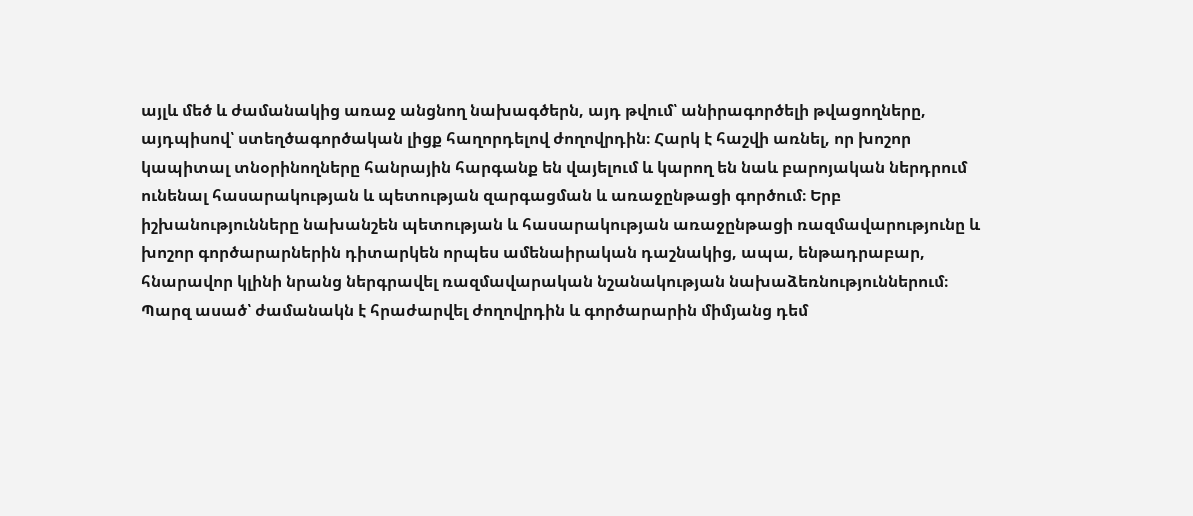այլև մեծ և ժամանակից առաջ անցնող նախագծերն, այդ թվում՝ անիրագործելի թվացողները, այդպիսով՝ ստեղծագործական լիցք հաղորդելով ժողովրդին։ Հարկ է հաշվի առնել, որ խոշոր կապիտալ տնօրինողները հանրային հարգանք են վայելում և կարող են նաև բարոյական ներդրում ունենալ հասարակության և պետության զարգացման և առաջընթացի գործում։ Երբ իշխանությունները նախանշեն պետության և հասարակության առաջընթացի ռազմավարությունը և խոշոր գործարարներին դիտարկեն որպես ամենաիրական դաշնակից, ապա, ենթադրաբար, հնարավոր կլինի նրանց ներգրավել ռազմավարական նշանակության նախաձեռնություններում։
Պարզ ասած՝ ժամանակն է հրաժարվել ժողովրդին և գործարարին միմյանց դեմ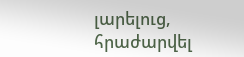լարելուց, հրաժարվել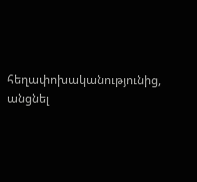հեղափոխականությունից, անցնել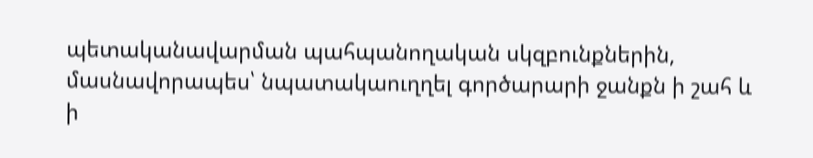պետականավարման պահպանողական սկզբունքներին, մասնավորապես՝ նպատակաուղղել գործարարի ջանքն ի շահ և ի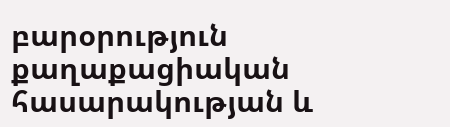բարօրություն քաղաքացիական հասարակության և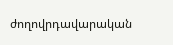ժողովրդավարական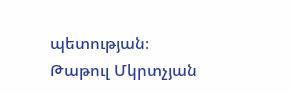պետության։
Թաթուլ Մկրտչյան